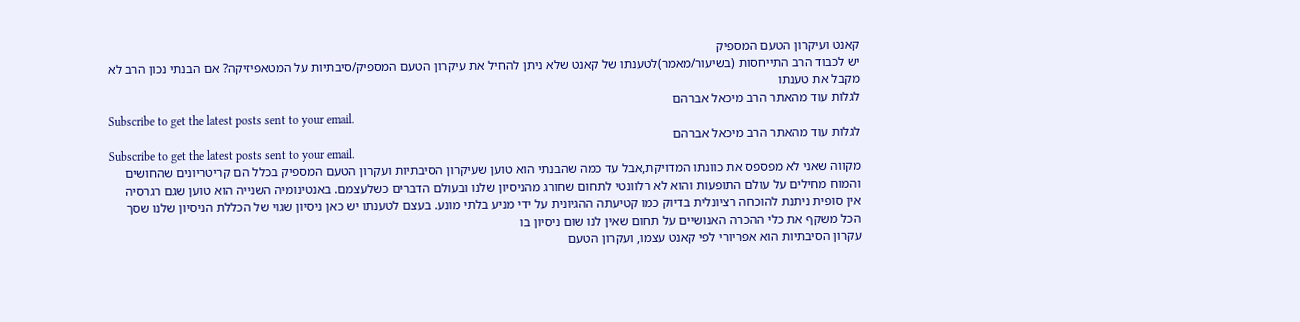קאנט ועיקרון הטעם המספיק
יש לכבוד הרב התייחסות (בשיעור/מאמר)לטענתו של קאנט שלא ניתן להחיל את עיקרון הטעם המספיק/סיבתיות על המטאפיזיקה? אם הבנתי נכון הרב לא מקבל את טענתו
לגלות עוד מהאתר הרב מיכאל אברהם
Subscribe to get the latest posts sent to your email.
לגלות עוד מהאתר הרב מיכאל אברהם
Subscribe to get the latest posts sent to your email.
מקווה שאני לא מפספס את כוונתו המדויקת,אבל עד כמה שהבנתי הוא טוען שעיקרון הסיבתיות ועקרון הטעם המספיק בכלל הם קריטריונים שהחושים והמוח מחילים על עולם התופעות והוא לא רלוונטי לתחום שחורג מהניסיון שלנו ובעולם הדברים כשלעצמם. באנטינומיה השנייה הוא טוען שגם רגרסיה אין סופית ניתנת להוכחה רציונלית בדיוק כמו קטיעתה ההגיונית על ידי מניע בלתי מונע. בעצם לטענתו יש כאן ניסיון שגוי של הכללת הניסיון שלנו שסך הכל משקף את כלי ההכרה האנושיים על תחום שאין לנו שום ניסיון בו
עקרון הסיבתיות הוא אפריורי לפי קאנט עצמו, ועקרון הטעם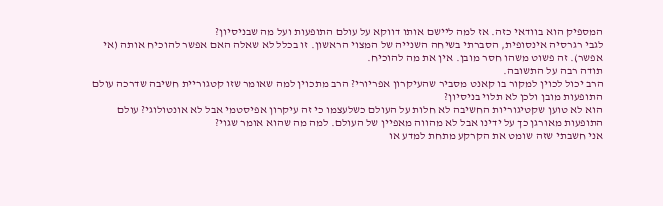המספיק הוא בוודאי כזה. אז למה ליישם אותו דווקא על עולם התופעות ועל מה שבניסיון?
לגבי רגרסיה אינסופית, הסברתי בשיחה השנייה של המצוי הראשון. זו בכלל לא שאלה האם אפשר להוכיח אותה (אי אפשר). זה פשוט משהו חסר מובן. אין את מה להוכיח.
תודה רבה על התשובה.
הרב יכול לכוין למקור בו קאנט מסביר שהעיקרון אפריורי? הרב מתכוין למה שאומר שזו קטגוריית חשיבה שדרכה עולם התופעות מובן ולכן לא תלוי בניסיון?
הוא לא טוען שקטיגוריות החשיבה לא חלות על העולם כשלעצמו כי זה עיקרון אפיסטמי אבל לא אונטולוגי? עולם התופעות מאורגן כך על ידינו אבל לא מהווה מאפיין של העולם. למה מה שהוא אומר שגוי?
אני חשבתי שזה שומט את הקרקע מתחת למדע או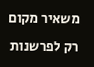משאיר מקום רק לפרשנות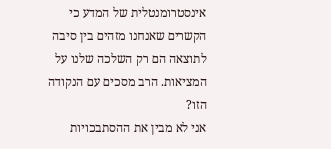אינסטרומנטלית של המדע כי הקשרים שאנחנו מזהים בין סיבה לתוצאה הם רק השלכה שלנו על המציאות. הרב מסכים עם הנקודה הזו?
אני לא מבין את ההסתבכויות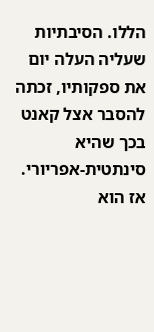הללו. הסיבתיות שעליה העלה יום את ספקותיו, זכתה להסבר אצל קאנט בכך שהיא סינתטית-אפריורי. אז הוא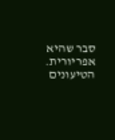סבר שהיא אפריורית. הטיעונים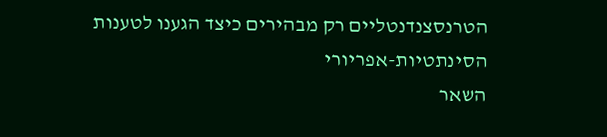הטרנסצנדנטליים רק מבהירים כיצד הגענו לטענות הסינתטיות-אפריורי
השאר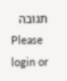תגובה
Please login or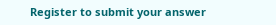Register to submit your answer